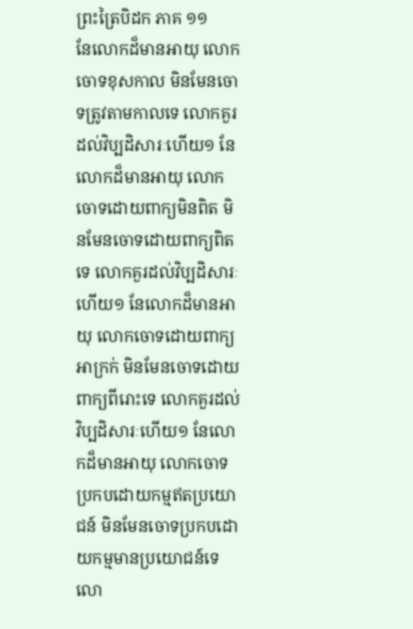ព្រះត្រៃបិដក ភាគ ១១
នែលោកដ៏មានអាយុ លោកចោទខុសកាល មិនមែនចោទត្រូវតាមកាលទេ លោកគួរដល់វិប្បដិសារៈហើយ១ នែលោកដ៏មានអាយុ លោកចោទដោយពាក្យមិនពិត មិនមែនចោទដោយពាក្យពិតទេ លោកគួរដល់វិប្បដិសារៈហើយ១ នែលោកដ៏មានអាយុ លោកចោទដោយពាក្យអាក្រក់ មិនមែនចោទដោយពាក្យពីរោះទេ លោកគួរដល់វិប្បដិសារៈហើយ១ នែលោកដ៏មានអាយុ លោកចោទប្រកបដោយកម្មឥតប្រយោជន៍ មិនមែនចោទប្រកបដោយកម្មមានប្រយោជន៍ទេ លោ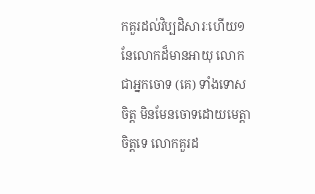កគួរដល់វិប្បដិសារៈហើយ១ នែលោកដ៏មានអាយុ លោកជាអ្នកចោទ (គេ) ទាំងទោសចិត្ត មិនមែនចោទដោយមេត្តាចិត្តទេ លោកគួរដ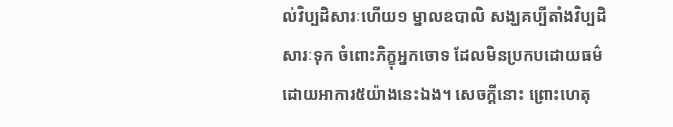ល់វិប្បដិសារៈហើយ១ ម្នាលឧបាលិ សង្ឃគប្បីតាំងវិប្បដិសារៈទុក ចំពោះភិក្ខុអ្នកចោទ ដែលមិនប្រកបដោយធម៌ ដោយអាការ៥យ៉ាងនេះឯង។ សេចក្តីនោះ ព្រោះហេតុ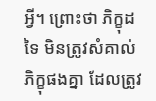អ្វី។ ព្រោះថា ភិក្ខុដទៃ មិនត្រូវសំគាល់ភិក្ខុផងគ្នា ដែលត្រូវ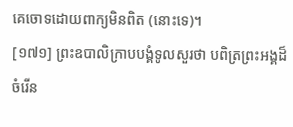គេចោទដោយពាក្យមិនពិត (នោះទេ)។
[១៧១] ព្រះឧបាលិក្រាបបង្គំទូលសួរថា បពិត្រព្រះអង្គដ៏ចំរើន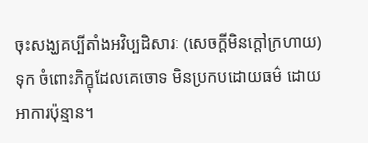ចុះសង្ឃគប្បីតាំងអវិប្បដិសារៈ (សេចក្តីមិនក្តៅក្រហាយ) ទុក ចំពោះភិក្ខុដែលគេចោទ មិនប្រកបដោយធម៌ ដោយអាការប៉ុន្មាន។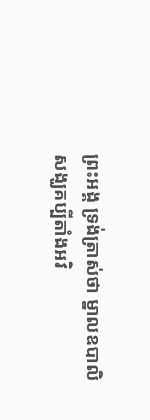ព្រះអង្គ ទ្រង់ត្រាស់ថា ម្នាលឧបាលិ សង្ឃគប្បីតាំងអវិ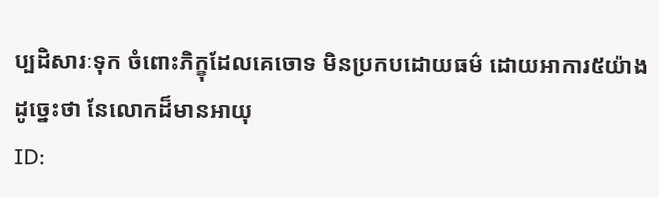ប្បដិសារៈទុក ចំពោះភិក្ខុដែលគេចោទ មិនប្រកបដោយធម៌ ដោយអាការ៥យ៉ាងដូច្នេះថា នែលោកដ៏មានអាយុ
ID: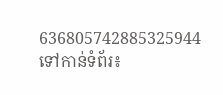636805742885325944
ទៅកាន់ទំព័រ៖